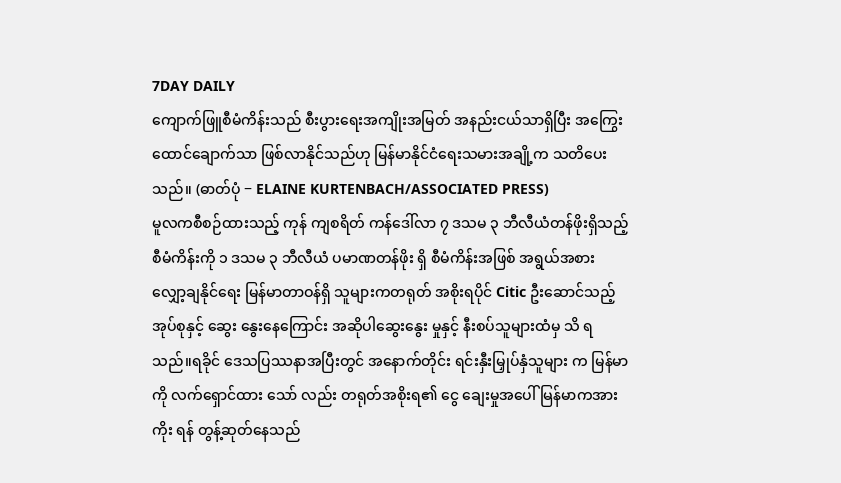7DAY DAILY
ကျောက်ဖြူစီမံကိန်းသည် စီးပွားရေးအကျိုးအမြတ် အနည်းငယ်သာရှိပြီး အကြွေးထောင်ချောက်သာ ဖြစ်လာနိုင်သည်ဟု မြန်မာနိုင်ငံရေးသမားအချို့က သတိပေးသည်။ (ဓာတ်ပုံ − ELAINE KURTENBACH/ASSOCIATED PRESS)
မူလကစီစဉ်ထားသည့် ကုန် ကျစရိတ် ကန်ဒေါ်လာ ၇ ဒသမ ၃ ဘီလီယံတန်ဖိုးရှိသည့် စီမံကိန်းကို ၁ ဒသမ ၃ ဘီလီယံ ပမာဏတန်ဖိုး ရှိ စီမံကိန်းအဖြစ် အရွယ်အစား လျှော့ချနိုင်ရေး မြန်မာတာဝန်ရှိ သူများကတရုတ် အစိုးရပိုင် Citic ဦးဆောင်သည့် အုပ်စုနှင့် ဆွေး နွေးနေကြောင်း အဆိုပါဆွေးနွေး မှုနှင့် နီးစပ်သူများထံမှ သိ ရသည်။ရခိုင် ဒေသပြဿနာအပြီးတွင် အနောက်တိုင်း ရင်းနှီးမြှုပ်နှံသူများ က မြန်မာကို လက်ရှောင်ထား သော် လည်း တရုတ်အစိုးရ၏ ငွေ ချေးမှုအပေါ် မြန်မာကအားကိုး ရန် တွန့်ဆုတ်နေသည်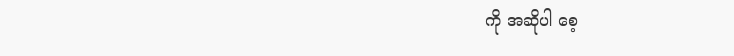ကို အဆိုပါ စေ့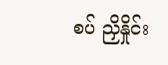စပ် ညှိနှိုင်း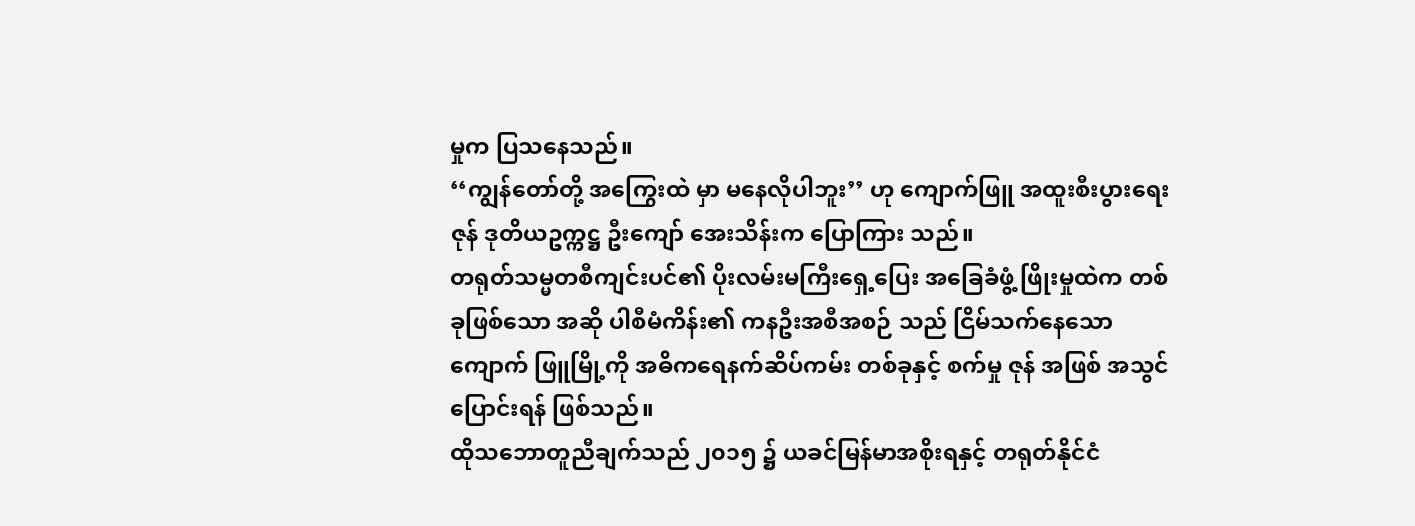မှုက ပြသနေသည်။
‘‘ကျွန်တော်တို့ အကြွေးထဲ မှာ မနေလိုပါဘူး’’ ဟု ကျောက်ဖြူ အထူးစီးပွားရေးဇုန် ဒုတိယဥက္ကဋ္ဌ ဦးကျော် အေးသိန်းက ပြောကြား သည်။
တရုတ်သမ္မတစီကျင်းပင်၏ ပိုးလမ်းမကြီးရှေ့ပြေး အခြေခံဖွံ့ ဖြိုးမှုထဲက တစ်ခုဖြစ်သော အဆို ပါစီမံကိန်း၏ ကနဦးအစီအစဉ် သည် ငြိမ်သက်နေသော ကျောက် ဖြူမြို့ကို အဓိကရေနက်ဆိပ်ကမ်း တစ်ခုနှင့် စက်မှု ဇုန် အဖြစ် အသွင် ပြောင်းရန် ဖြစ်သည်။
ထိုသဘောတူညီချက်သည် ၂၀၁၅ ၌ ယခင်မြန်မာအစိုးရနှင့် တရုတ်နိုင်ငံ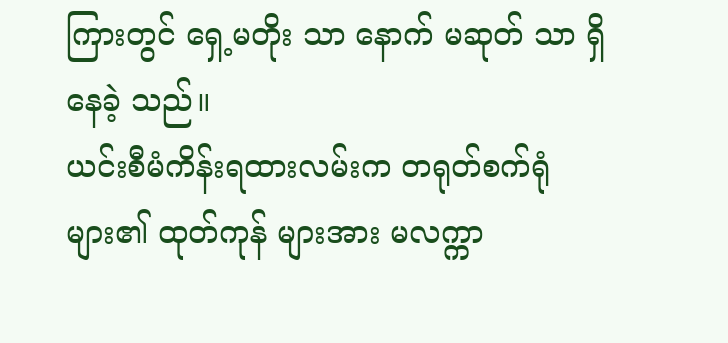ကြားတွင် ရှေ့မတိုး သာ နောက် မဆုတ် သာ ရှိနေခဲ့ သည်။
ယင်းစီမံကိန်းရထားလမ်းက တရုတ်စက်ရုံများ၏ ထုတ်ကုန် များအား မလက္ကာ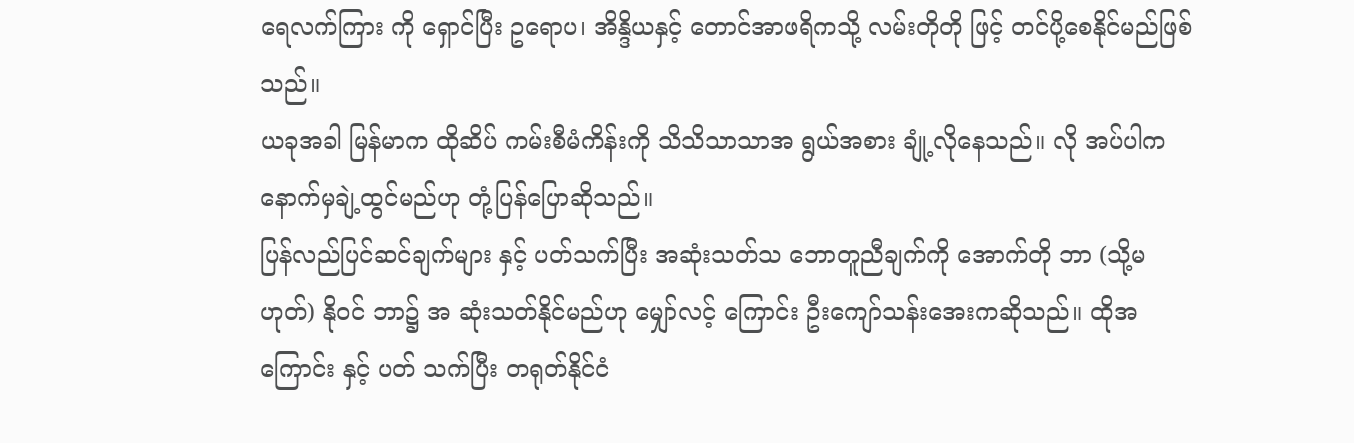ရေလက်ကြား ကို ရှောင်ပြီး ဥရောပ၊ အိန္ဒိယနှင့် တောင်အာဖရိကသို့ လမ်းတိုတို ဖြင့် တင်ပို့စေနိုင်မည်ဖြစ်သည်။
ယခုအခါ မြန်မာက ထိုဆိပ် ကမ်းစီမံကိန်းကို သိသိသာသာအ ရွယ်အစား ချုံ့လိုနေသည်။ လို အပ်ပါက နောက်မှချဲ့ထွင်မည်ဟု တုံ့ပြန်ပြောဆိုသည်။
ပြန်လည်ပြင်ဆင်ချက်များ နှင့် ပတ်သက်ပြီး အဆုံးသတ်သ ဘောတူညီချက်ကို အောက်တို ဘာ (သို့မ ဟုတ်) နိုဝင် ဘာ၌ အ ဆုံးသတ်နိုင်မည်ဟု မျှော်လင့် ကြောင်း ဦးကျော်သန်းအေးကဆိုသည်။ ထိုအကြောင်း နှင့် ပတ် သက်ပြီး တရုတ်နိုင်ငံ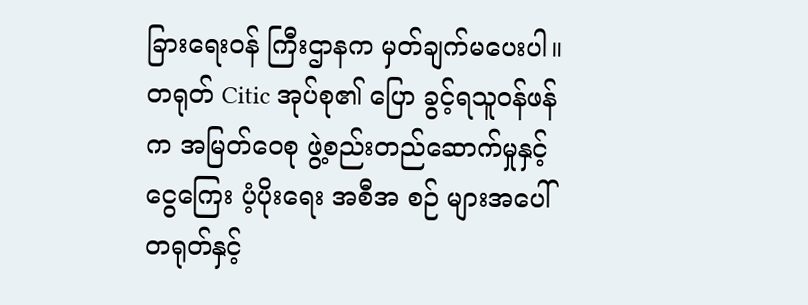ခြားရေးဝန် ကြီးဌာနက မှတ်ချက်မပေးပါ။
တရုတ် Citic အုပ်စု၏ ပြော ခွင့်ရသူဝန်ဖန်က အမြတ်ဝေစု ဖွဲ့စည်းတည်ဆောက်မှုနှင့် ငွေကြေး ပံ့ပိုးရေး အစီအ စဉ် များအပေါ် တရုတ်နှင့်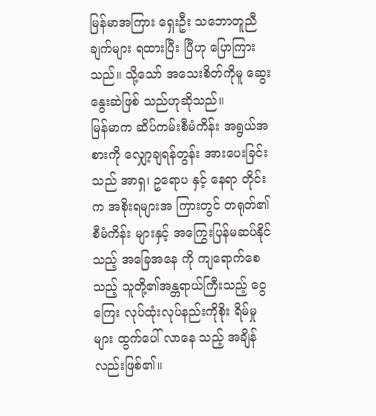မြန်မာအကြား ရှေးဦး သဘောတူညီချက်များ ရထားပြီး ပြီဟု ပြောကြား သည်။ သို့သော် အသေးစိတ်ကိုမူ ဆွေးနွေးဆဲဖြစ် သည်ဟုဆိုသည်။
မြန်မာက ဆိပ်ကမ်းစီမံကိန်း အရွယ်အစားကို လျှော့ချရန်တွန်း အားပေးခြင်းသည် အာရှ၊ ဥရောပ နှင့် နေရာ တိုင်းက အစိုးရများအ ကြားတွင် တရုတ်၏ စီမံကိန်း များနှင့် အကြွေးပြန်မဆပ်နိုင်သည့် အခြေအနေ ကို ကျရောက်စေ သည့် သူတို့၏အန္တရာယ်ကြီးသည့် ငွေကြေး လုပ်ထုံးလုပ်နည်းကိုစိုး ရိမ်မှုများ ထွက်ပေါ် လာနေ သည့် အချိန်လည်းဖြစ်၏။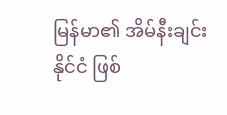မြန်မာ၏ အိမ်နီးချင်းနိုင်ငံ ဖြစ်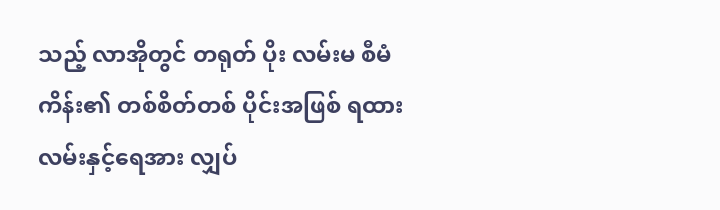သည့် လာအိုတွင် တရုတ် ပိုး လမ်းမ စီမံကိန်း၏ တစ်စိတ်တစ် ပိုင်းအဖြစ် ရထားလမ်းနှင့်ရေအား လျှပ်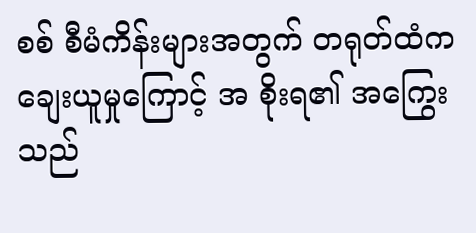စစ် စီမံကိန်းများအတွက် တရုတ်ထံက ချေးယူမှုကြောင့် အ စိုးရ၏ အကြွေး သည်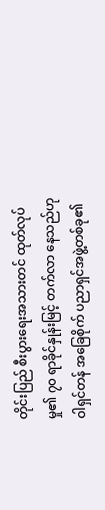တိုင်းပြည် စီးပွားရေးအသားတင် ထုတ်လုပ် မှု၏ ၇၀ ရာခိုင်နှုန်းမြင့် တက်လာ နေသည်ဟု ဝါရှင်တန် အခြေစိုက် ပညာရှင်အဖွဲ့တစ်ခု၏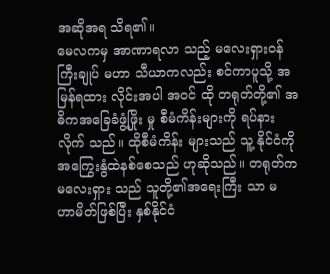အဆိုအရ သိရ၏။
မေလကမှ အာဏာရလာ သည့် မလေးရှားဝန်ကြီးချုပ် မဟာ သီယာကလည်း စင်ကာပူသို့ အ မြန်ရထား လိုင်းအပါ အဝင် ထို တရုတ်တို့၏ အဓိကအခြေခံဖွံ့ဖြိုး မှု စီမံကိန်းများကို ရပ်နားလိုက် သည်။ ထိုစီမံကိန်း များသည် သူ့ နိုင်ငံကို အကြွေးနွံထဲနစ်စေသည် ဟုဆိုသည်။ တရုတ်က မလေးရှား သည် သူတို့၏အရေးကြီး သာ မ ဟာမိတ်ဖြစ်ပြီး နှစ်နိုင်ငံ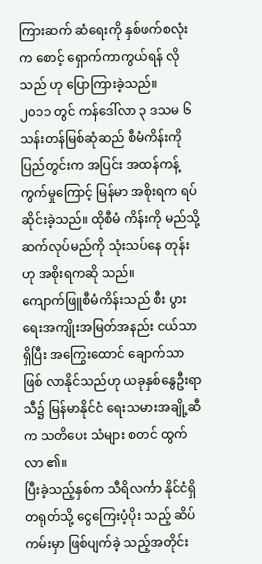ကြားဆက် ဆံရေးကို နှစ်ဖက်စလုံးက စောင့် ရှောက်ကာကွယ်ရန် လိုသည် ဟု ပြောကြားခဲ့သည်။
၂၀၁၁ တွင် ကန်ဒေါ်လာ ၃ ဒသမ ၆ သန်းတန်မြစ်ဆုံဆည် စီမံကိန်းကို ပြည်တွင်းက အပြင်း အထန်ကန့် ကွက်မှုကြောင့် မြန်မာ အစိုးရက ရပ်ဆိုင်းခဲ့သည်။ ထိုစီမံ ကိန်းကို မည်သို့ဆက်လုပ်မည်ကို သုံးသပ်နေ တုန်းဟု အစိုးရကဆို သည်။
ကျောက်ဖြူစီမံကိန်းသည် စီး ပွားရေးအကျိုးအမြတ်အနည်း ငယ်သာရှိပြီး အကြွေးထောင် ချောက်သာ ဖြစ် လာနိုင်သည်ဟု ယခုနှစ်နွေဦးရာသီ၌ မြန်မာနိုင်ငံ ရေးသမားအချို့ဆီက သတိပေး သံများ စတင် ထွက် လာ ၏။
ပြီးခဲ့သည့်နှစ်က သီရိလင်္ကာ နိုင်ငံရှိ တရုတ်သို့ ငွေကြေးပံ့ပိုး သည့် ဆိပ်ကမ်းမှာ ဖြစ်ပျက်ခဲ့ သည့်အတိုင်း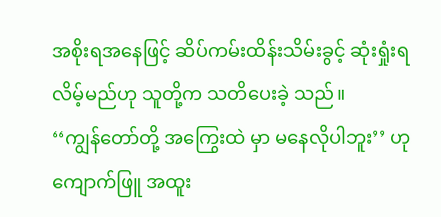အစိုးရအနေဖြင့် ဆိပ်ကမ်းထိန်းသိမ်းခွင့် ဆုံးရှုံးရ လိမ့်မည်ဟု သူတို့က သတိပေးခဲ့ သည်။
‘‘ကျွန်တော်တို့ အကြွေးထဲ မှာ မနေလိုပါဘူး’’ ဟု ကျောက်ဖြူ အထူး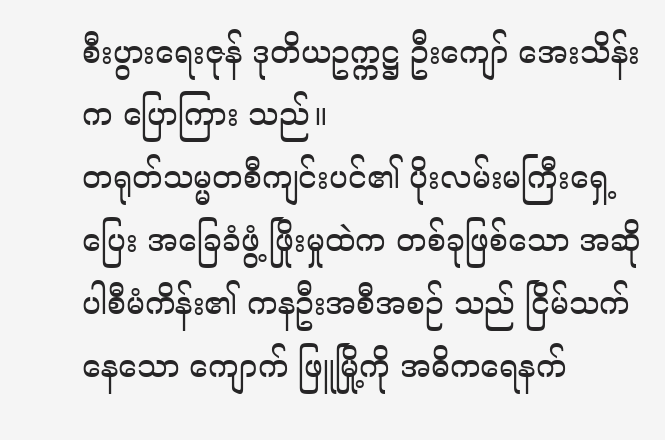စီးပွားရေးဇုန် ဒုတိယဥက္ကဋ္ဌ ဦးကျော် အေးသိန်းက ပြောကြား သည်။
တရုတ်သမ္မတစီကျင်းပင်၏ ပိုးလမ်းမကြီးရှေ့ပြေး အခြေခံဖွံ့ ဖြိုးမှုထဲက တစ်ခုဖြစ်သော အဆို ပါစီမံကိန်း၏ ကနဦးအစီအစဉ် သည် ငြိမ်သက်နေသော ကျောက် ဖြူမြို့ကို အဓိကရေနက်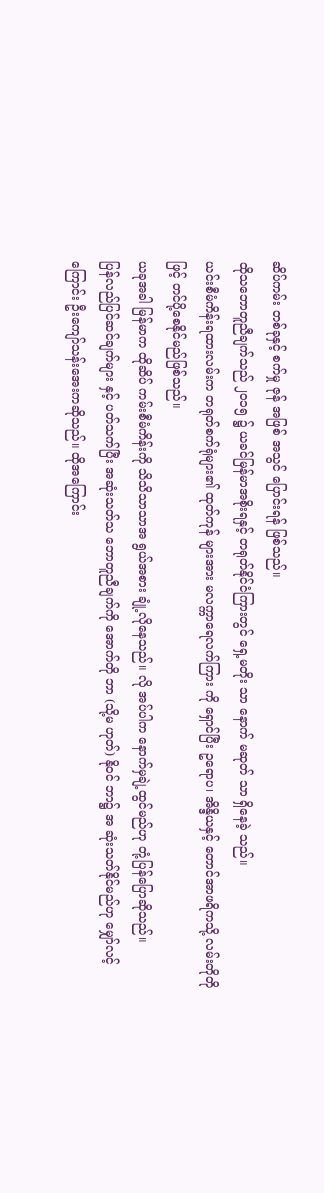ဆိပ်ကမ်း တစ်ခုနှင့် စက်မှု ဇုန် အဖြစ် အသွင် ပြောင်းရန် ဖြစ်သည်။
ထိုသဘောတူညီချက်သည် ၂၀၁၅ ၌ ယခင်မြန်မာအစိုးရနှင့် တရုတ်နိုင်ငံကြားတွင် ရှေ့မတိုး သာ နောက် မဆုတ် သာ ရှိနေခဲ့ သည်။
ယင်းစီမံကိန်းရထားလမ်းက တရုတ်စက်ရုံများ၏ ထုတ်ကုန် များအား မလက္ကာရေလက်ကြား ကို ရှောင်ပြီး ဥရောပ၊ အိန္ဒိယနှင့် တောင်အာဖရိကသို့ လမ်းတိုတို ဖြင့် တင်ပို့စေနိုင်မည်ဖြစ်သည်။
ယခုအခါ မြန်မာက ထိုဆိပ် ကမ်းစီမံကိန်းကို သိသိသာသာအ ရွယ်အစား ချုံ့လိုနေသည်။ လို အပ်ပါက နောက်မှချဲ့ထွင်မည်ဟု တုံ့ပြန်ပြောဆိုသည်။
ပြန်လည်ပြင်ဆင်ချက်များ နှင့် ပတ်သက်ပြီး အဆုံးသတ်သ ဘောတူညီချက်ကို အောက်တို ဘာ (သို့မ ဟုတ်) နိုဝင် ဘာ၌ အ ဆုံးသတ်နိုင်မည်ဟု မျှော်လင့် ကြောင်း ဦးကျော်သန်းအေးကဆိုသည်။ ထိုအကြောင်း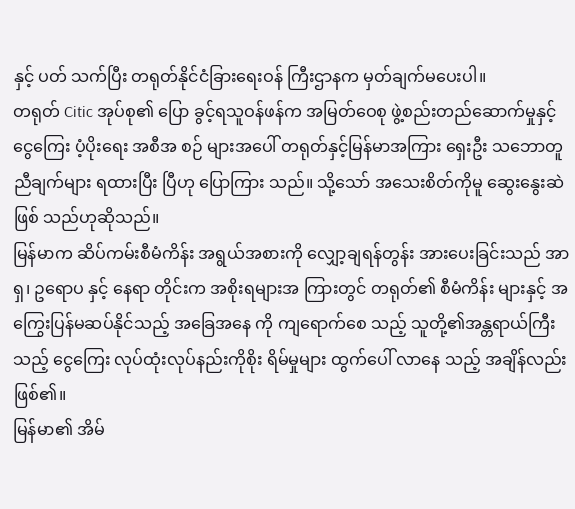နှင့် ပတ် သက်ပြီး တရုတ်နိုင်ငံခြားရေးဝန် ကြီးဌာနက မှတ်ချက်မပေးပါ။
တရုတ် Citic အုပ်စု၏ ပြော ခွင့်ရသူဝန်ဖန်က အမြတ်ဝေစု ဖွဲ့စည်းတည်ဆောက်မှုနှင့် ငွေကြေး ပံ့ပိုးရေး အစီအ စဉ် များအပေါ် တရုတ်နှင့်မြန်မာအကြား ရှေးဦး သဘောတူညီချက်များ ရထားပြီး ပြီဟု ပြောကြား သည်။ သို့သော် အသေးစိတ်ကိုမူ ဆွေးနွေးဆဲဖြစ် သည်ဟုဆိုသည်။
မြန်မာက ဆိပ်ကမ်းစီမံကိန်း အရွယ်အစားကို လျှော့ချရန်တွန်း အားပေးခြင်းသည် အာရှ၊ ဥရောပ နှင့် နေရာ တိုင်းက အစိုးရများအ ကြားတွင် တရုတ်၏ စီမံကိန်း များနှင့် အကြွေးပြန်မဆပ်နိုင်သည့် အခြေအနေ ကို ကျရောက်စေ သည့် သူတို့၏အန္တရာယ်ကြီးသည့် ငွေကြေး လုပ်ထုံးလုပ်နည်းကိုစိုး ရိမ်မှုများ ထွက်ပေါ် လာနေ သည့် အချိန်လည်းဖြစ်၏။
မြန်မာ၏ အိမ်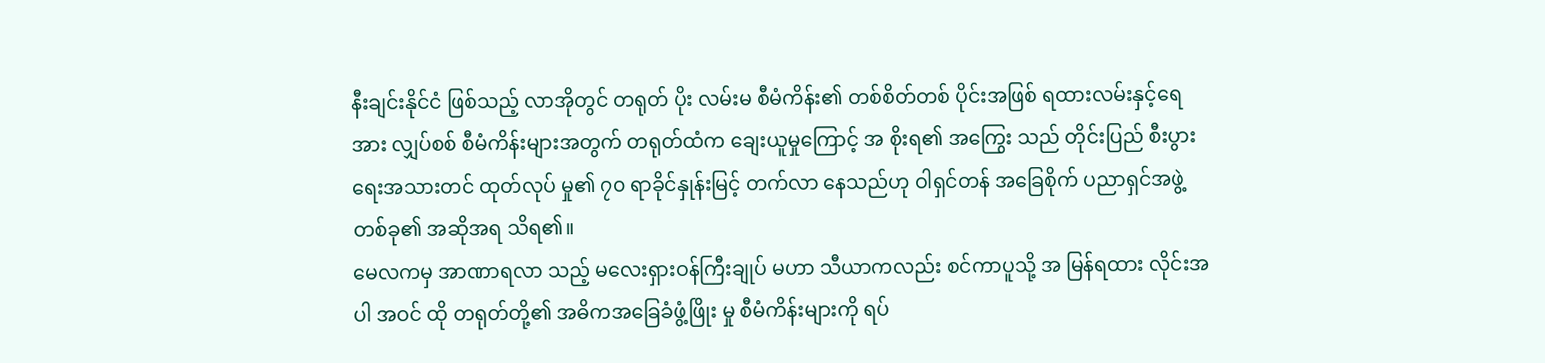နီးချင်းနိုင်ငံ ဖြစ်သည့် လာအိုတွင် တရုတ် ပိုး လမ်းမ စီမံကိန်း၏ တစ်စိတ်တစ် ပိုင်းအဖြစ် ရထားလမ်းနှင့်ရေအား လျှပ်စစ် စီမံကိန်းများအတွက် တရုတ်ထံက ချေးယူမှုကြောင့် အ စိုးရ၏ အကြွေး သည် တိုင်းပြည် စီးပွားရေးအသားတင် ထုတ်လုပ် မှု၏ ၇၀ ရာခိုင်နှုန်းမြင့် တက်လာ နေသည်ဟု ဝါရှင်တန် အခြေစိုက် ပညာရှင်အဖွဲ့တစ်ခု၏ အဆိုအရ သိရ၏။
မေလကမှ အာဏာရလာ သည့် မလေးရှားဝန်ကြီးချုပ် မဟာ သီယာကလည်း စင်ကာပူသို့ အ မြန်ရထား လိုင်းအပါ အဝင် ထို တရုတ်တို့၏ အဓိကအခြေခံဖွံ့ဖြိုး မှု စီမံကိန်းများကို ရပ်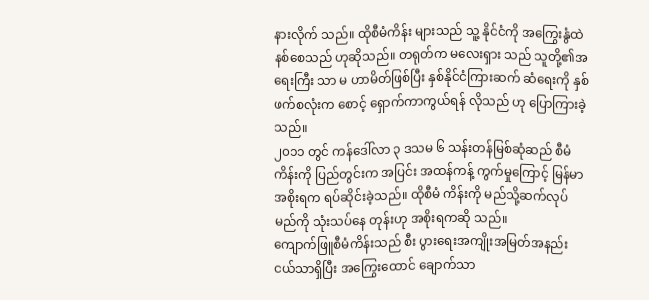နားလိုက် သည်။ ထိုစီမံကိန်း များသည် သူ့ နိုင်ငံကို အကြွေးနွံထဲနစ်စေသည် ဟုဆိုသည်။ တရုတ်က မလေးရှား သည် သူတို့၏အရေးကြီး သာ မ ဟာမိတ်ဖြစ်ပြီး နှစ်နိုင်ငံကြားဆက် ဆံရေးကို နှစ်ဖက်စလုံးက စောင့် ရှောက်ကာကွယ်ရန် လိုသည် ဟု ပြောကြားခဲ့သည်။
၂၀၁၁ တွင် ကန်ဒေါ်လာ ၃ ဒသမ ၆ သန်းတန်မြစ်ဆုံဆည် စီမံကိန်းကို ပြည်တွင်းက အပြင်း အထန်ကန့် ကွက်မှုကြောင့် မြန်မာ အစိုးရက ရပ်ဆိုင်းခဲ့သည်။ ထိုစီမံ ကိန်းကို မည်သို့ဆက်လုပ်မည်ကို သုံးသပ်နေ တုန်းဟု အစိုးရကဆို သည်။
ကျောက်ဖြူစီမံကိန်းသည် စီး ပွားရေးအကျိုးအမြတ်အနည်း ငယ်သာရှိပြီး အကြွေးထောင် ချောက်သာ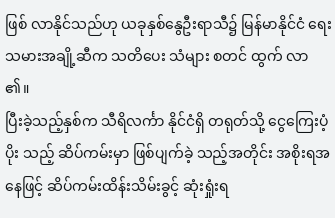ဖြစ် လာနိုင်သည်ဟု ယခုနှစ်နွေဦးရာသီ၌ မြန်မာနိုင်ငံ ရေးသမားအချို့ဆီက သတိပေး သံများ စတင် ထွက် လာ ၏။
ပြီးခဲ့သည့်နှစ်က သီရိလင်္ကာ နိုင်ငံရှိ တရုတ်သို့ ငွေကြေးပံ့ပိုး သည့် ဆိပ်ကမ်းမှာ ဖြစ်ပျက်ခဲ့ သည့်အတိုင်း အစိုးရအနေဖြင့် ဆိပ်ကမ်းထိန်းသိမ်းခွင့် ဆုံးရှုံးရ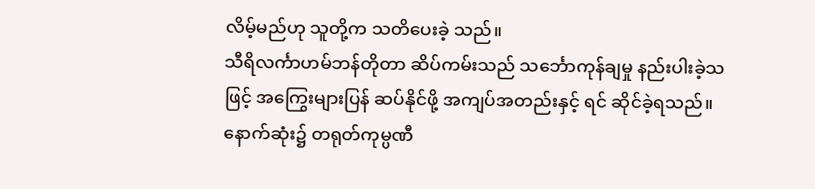လိမ့်မည်ဟု သူတို့က သတိပေးခဲ့ သည်။
သီရိလင်္ကာဟမ်ဘန်တိုတာ ဆိပ်ကမ်းသည် သင်္ဘောကုန်ချမှု နည်းပါးခဲ့သဖြင့် အကြွေးများပြန် ဆပ်နိုင်ဖို့ အကျပ်အတည်းနှင့် ရင် ဆိုင်ခဲ့ရသည်။ နောက်ဆုံး၌ တရုတ်ကုမ္ပဏီ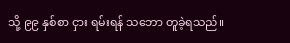သို့ ၉၉ နှစ်စာ ငှား ရမ်းရန် သဘော တူခဲ့ရသည်။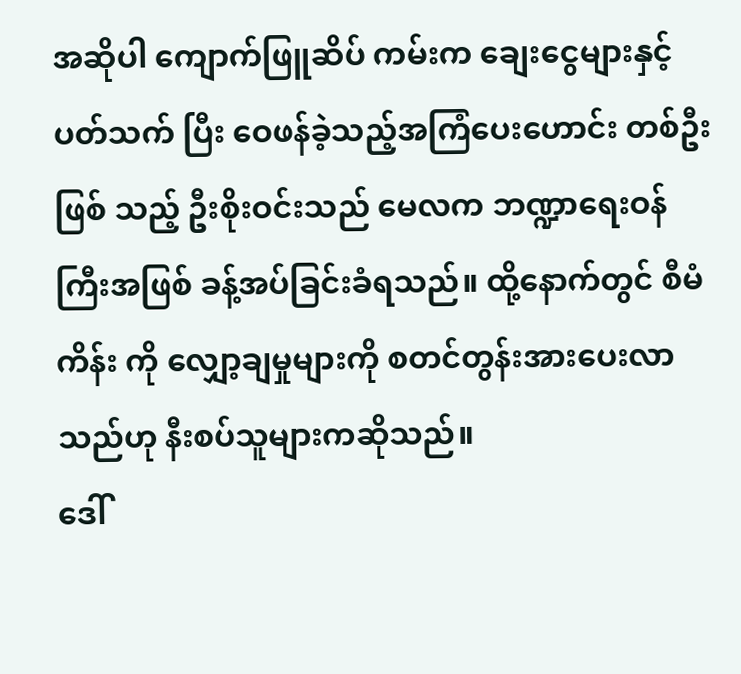အဆိုပါ ကျောက်ဖြူဆိပ် ကမ်းက ချေးငွေများနှင့်ပတ်သက် ပြီး ဝေဖန်ခဲ့သည့်အကြံပေးဟောင်း တစ်ဦး ဖြစ် သည့် ဦးစိုးဝင်းသည် မေလက ဘဏ္ဍာရေးဝန်ကြီးအဖြစ် ခန့်အပ်ခြင်းခံရသည်။ ထို့နောက်တွင် စီမံကိန်း ကို လျှော့ချမှုများကို စတင်တွန်းအားပေးလာသည်ဟု နီးစပ်သူများကဆိုသည်။
ဒေါ်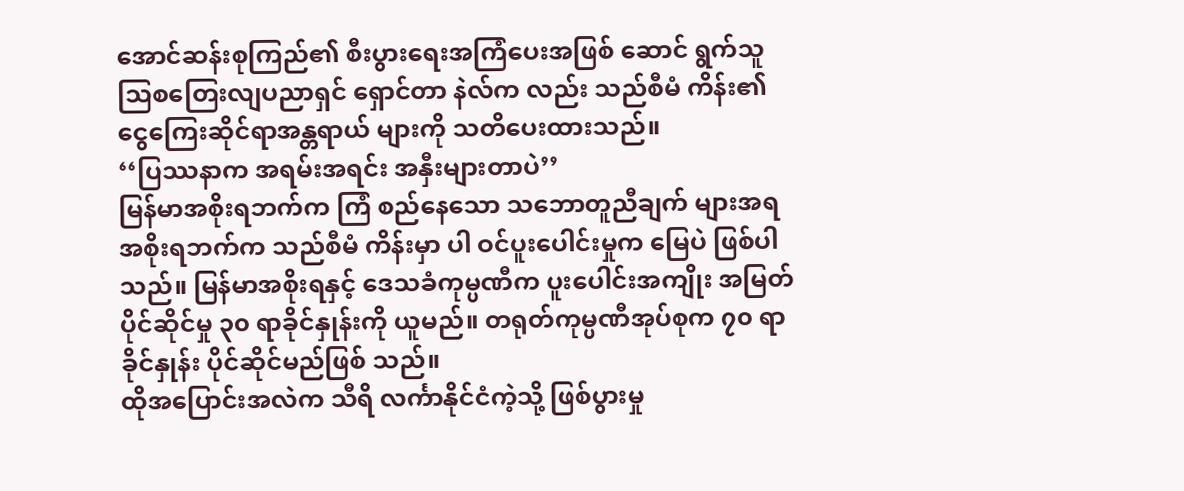အောင်ဆန်းစုကြည်၏ စီးပွားရေးအကြံပေးအဖြစ် ဆောင် ရွက်သူ သြစတြေးလျပညာရှင် ရှောင်တာ နဲလ်က လည်း သည်စီမံ ကိန်း၏ ငွေကြေးဆိုင်ရာအန္တရာယ် များကို သတိပေးထားသည်။
‘‘ပြဿနာက အရမ်းအရင်း အနှီးများတာပဲ’’
မြန်မာအစိုးရဘက်က ကြံ စည်နေသော သဘောတူညီချက် များအရ အစိုးရဘက်က သည်စီမံ ကိန်းမှာ ပါ ဝင်ပူးပေါင်းမှုက မြေပဲ ဖြစ်ပါသည်။ မြန်မာအစိုးရနှင့် ဒေသခံကုမ္ပဏီက ပူးပေါင်းအကျိုး အမြတ်ပိုင်ဆိုင်မှု ၃၀ ရာခိုင်နှုန်းကို ယူမည်။ တရုတ်ကုမ္ပဏီအုပ်စုက ၇၀ ရာခိုင်နှုန်း ပိုင်ဆိုင်မည်ဖြစ် သည်။
ထိုအပြောင်းအလဲက သီရိ လင်္ကာနိုင်ငံကဲ့သို့ ဖြစ်ပွားမှု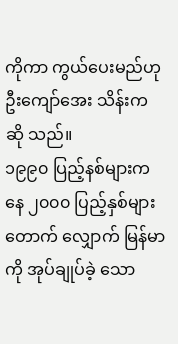ကိုကာ ကွယ်ပေးမည်ဟု ဦးကျော်အေး သိန်းက ဆို သည်။
၁၉၉၀ ပြည့်နစ်များကနေ ၂၀၀၀ ပြည့်နှစ်များ တောက် လျှောက် မြန်မာကို အုပ်ချုပ်ခဲ့ သော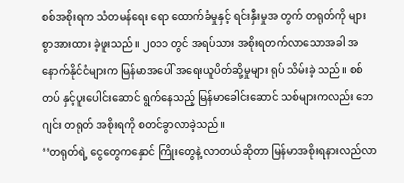စစ်အစိုးရက သံတမန်ရေး ရော ထောက်ခံမှုနှင့် ရင်းနှီးမှုအ တွက် တရုတ်ကို များစွာအားထား ခဲ့ဖူးသည်။ ၂၀၁၁ တွင် အရပ်သား အစိုးရတက်လာသောအခါ အ နောက်နိုင်ငံများက မြန်မာအပေါ် အရေးယူပိတ်ဆို့မှုများ ရုပ် သိမ်းခဲ့ သည်။ စစ်တပ် နှင့်ပူးပေါင်းဆောင် ရွက်နေသည့် မြန်မာခေါင်းဆောင် သစ်များကလည်း ဘေဂျင်း တရုတ် အစိုးရကို စတင်ခွာလာခဲ့သည်။
‘‘တရုတ်ရဲ့ ငွေတွေကနှောင် ကြိုးတွေနဲ့ လာတယ်ဆိုတာ မြန်မာအစိုးရနားလည်လာ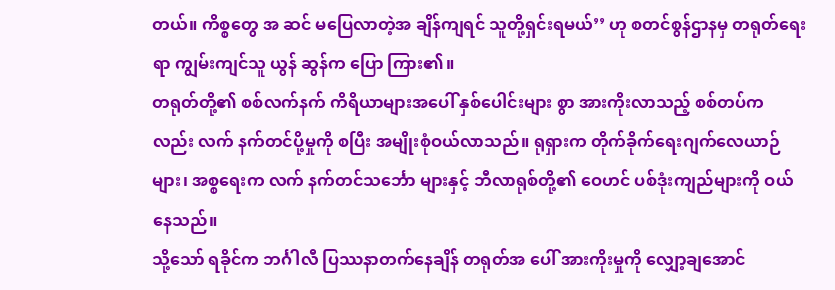တယ်။ ကိစ္စတွေ အ ဆင် မပြေလာတဲ့အ ချိန်ကျရင် သူတို့ရှင်းရမယ်’’ ဟု စတင်စွန်ဌာနမှ တရုတ်ရေးရာ ကျွမ်းကျင်သူ ယွန် ဆွန်က ပြော ကြား၏။
တရုတ်တို့၏ စစ်လက်နက် ကိရိယာများအပေါ် နှစ်ပေါင်းများ စွာ အားကိုးလာသည့် စစ်တပ်က လည်း လက် နက်တင်ပို့မှုကို စပြီး အမျိုးစုံဝယ်လာသည်။ ရုရှားက တိုက်ခိုက်ရေးဂျက်လေယာဉ်များ၊ အစ္စရေးက လက် နက်တင်သင်္ဘော များနှင့် ဘီလာရုစ်တို့၏ ဝေဟင် ပစ်ဒုံးကျည်များကို ဝယ်နေသည်။
သို့သော် ရခိုင်က ဘင်္ဂါလီ ပြဿနာတက်နေချိန် တရုတ်အ ပေါ် အားကိုးမှုကို လျှော့ချအောင်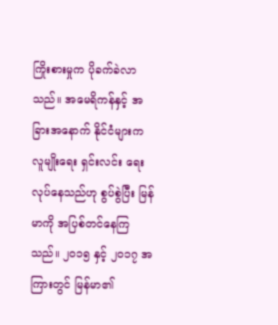ကြိုးစားမှုက ပိုခက်ခဲလာသည်။ အမေရိကန်နှင့် အခြားအနောက် နိုင်ငံများက လူမျိုးရေး ရှင်းလင်း ရေးလုပ်နေသည်ဟု စွပ်စွဲပြီး မြန်မာကို အပြစ်တင်နေကြသည်။ ၂၀၁၅ နှင့် ၂၀၁၇ အကြားတွင် မြန်မာ၏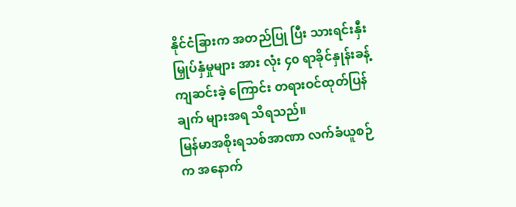နိုင်ငံခြားက အတည်ပြု ပြီး သားရင်းနှီးမြှုပ်နှံမှုများ အား လုံး ၄၀ ရာခိုင်နှုန်းခန့် ကျဆင်းခဲ့ ကြောင်း တရားဝင်ထုတ်ပြန်ချက် များအရ သိရသည်။
မြန်မာအစိုးရသစ်အာဏာ လက်ခံယူစဉ်က အနောက်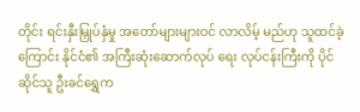တိုင်း ရင်းနှီးမြှုပ်နှံမှု အတော်များများဝင် လာလိမ့် မည်ဟု သူထင်ခဲ့ကြောင်း နိုင်ငံ၏ အကြီးဆုံးဆောက်လုပ် ရေး လုပ်ငန်းကြီးကို ပိုင်ဆိုင်သူ ဦးခင်ရွှေက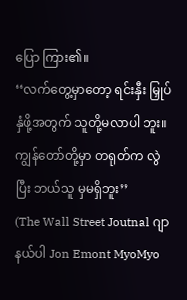ပြော ကြား၏။
‘‘လက်တွေ့မှာတော့ ရင်းနှီး မြှုပ်နှံဖို့အတွက် သူတို့မလာပါ ဘူး။ ကျွန်တော်တို့မှာ တရုတ်က လွဲပြီး ဘယ်သူ မှမရှိဘူး’’
(The Wall Street Joutnal ဂျာနယ်ပါ Jon Emont MyoMyo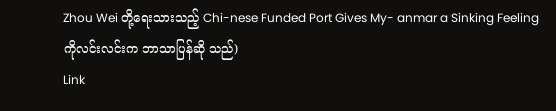Zhou Wei တို့ရေးသားသည့် Chi-nese Funded Port Gives My- anmar a Sinking Feeling ကိုလင်းလင်းက ဘာသာပြန်ဆို သည်)
Link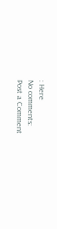: Here
No comments:
Post a Comment